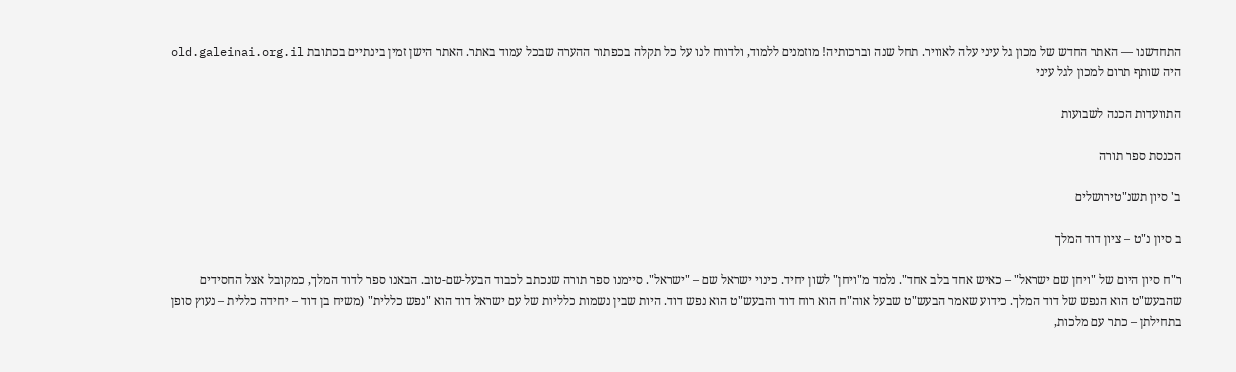התחדשנו — האתר החדש של מכון גל עיני עלה לאוויר. תחל שנה וברכותיה! מוזמנים ללמוד, ולדווח לנו על כל תקלה בכפתור ההערה שבכל עמוד באתר. האתר הישן זמין בינתיים בכתובת old.galeinai.org.il
היה שותף תרום למכון לגל עיני

התוועדות הכנה לשבועות

הכנסת ספר תורה

ב' סיון תשנ"טירושלים

ב סיון נ"ט – ציון דוד המלך

ר"ח סיון היום של "ויחן שם ישראל" – כאיש אחד בלב אחד". נלמד מ"ויחן" לשון יחיד. כינוי ישראל שם – "ישראל". סיימנו ספר תורה שנכתב לכבוד הבעל-שם-טוב. הבאנו ספר לדוד המלך, כמקובל אצל החסידים שהבעש"ט הוא הנפש של דוד המלך. כידוע שאמר הבעש"ט שבעל אוה"ח הוא רוח דוד והבעש"ט הוא נפש דוד. היות שבין נשמות כלליות של עם ישראל דוד הוא "נפש כללית" (משיח בן דוד – יחידה כללית – נעוץ סופן בתחילתן – כתר עם מלכות,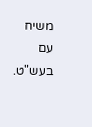משיח עם בעש"ט.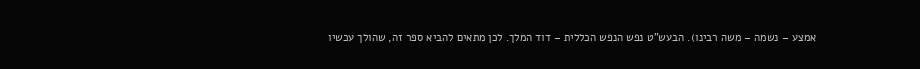אמצע – נשמה – משה רבינו). הבעש"ט נפש הנפש הכללית – דוד המלך. לכן מתאים להביא ספר זה, שהולך עכשיו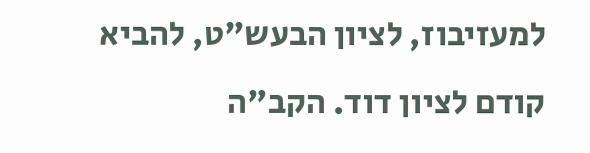למעזיבוז, לציון הבעש"ט, להביא קודם לציון דוד. הקב"ה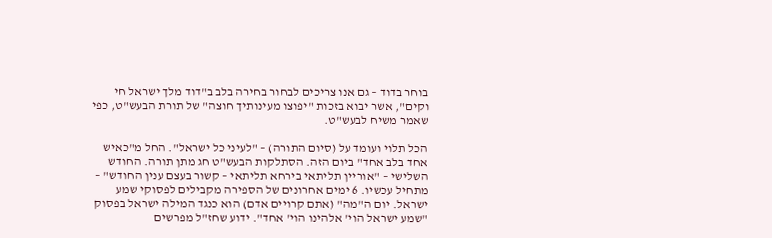בוחר בדוד – גם אנו צריכים לבחור בחירה בלב ב"דוד מלך ישראל חי וקים", אשר יבוא בזכות "יפוצו מעינותיך חוצה" של תורת הבעש"ט, כפי שאמר משיח לבעש"ט.

הכל תלוי ועומד על (סיום התורה) – "לעיני כל ישראל". החל מ"כאיש אחד בלב אחד" ביום הזה. הסתלקות הבעש"ט חג מתן תורה. החודש השלישי – "אוריין תליתאי בירחא תליתאי – קשור בעצם ענין החודש" – מתחיל עכשיו. 6 ימים אחרונים של הספירה מקבילים לפסוקי שמע ישראל. יום ה"מה" (אתם קרויים אדם) הוא כנגד המילה ישראל בפסוק "שמע ישראל הוי' אלהינו הוי' אחד". ידוע שחז"ל מפרשים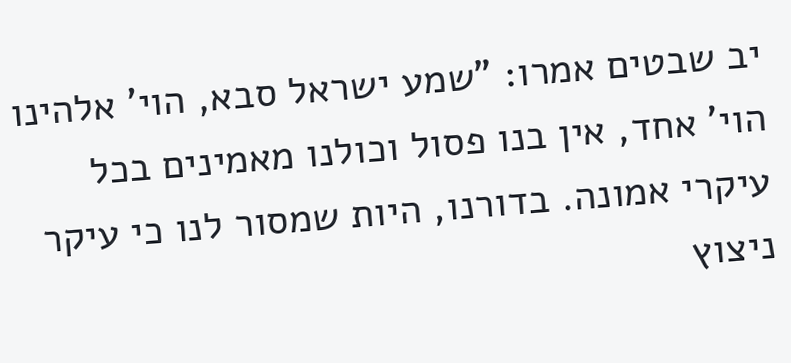יב שבטים אמרו: "שמע ישראל סבא, הוי' אלהינו הוי' אחד, אין בנו פסול וכולנו מאמינים בכל עיקרי אמונה. בדורנו, היות שמסור לנו כי עיקר ניצוץ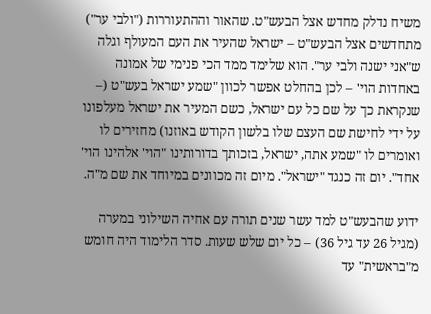משיח נדלק מחדש אצל הבעש"ט. שהאור וההתעוררות ("ולבי ער") מתחדשים אצל הבעש"ט – ישראל שהעיר את העם המעולף וגלה ש"אני ישנה ולבי ער". הוא שלימד ממד הכי פנימי של אמונה באחדות הוי' – לכן בהחלט אפשר לכוון "שמע ישראל בעש"ט (– שנקראת כך על שם כל עם ישראל, כשם המעיר את ישראל מעלפונו על ידי לחישת שם העצם שלו בלשון הקודש באוזנו) מחזירים לו ואומרים לו "שמע אתה, ישראל, בזכותך בדורותינו "הוי' אלהינו הוי' אחד". יום זה כנגד "ישראל". מיום זה מכוונים במיוחד את שם מ"ה.

ידוע שהבעש"ט למד עשר שנים תורה עם אחיה השילוני במערה (מגיל 26 עד גיל 36) – כל יום שלש שעות. סדר הלימוד היה חומש מ"בראשית" עד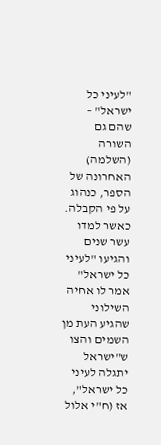"לעיני כל ישראל" – שהם גם השורה (השלמה) האחרונה של הספר, כנהוג על פי הקבלה. כאשר למדו עשר שנים והגיעו "לעיני כל ישראל" אמר לו אחיה השילוני שהגיע העת מן השמים והצו ש"ישראל יתגלה לעיני כל ישראל", אז (ח"י אלול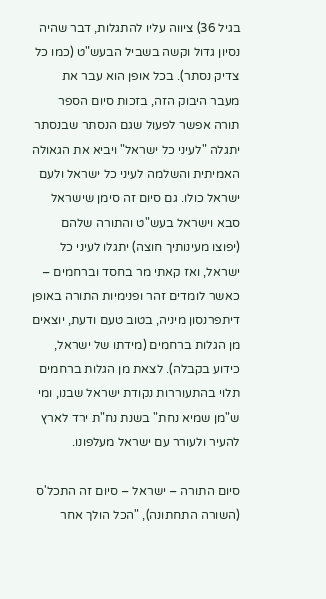בגיל 36) ציווה עליו להתגלות, דבר שהיה נסיון גדול וקשה בשביל הבעש"ט (כמו כל צדיק נסתר). בכל אופן הוא עבר את מעבר היבוק הזה, בזכות סיום הספר תורה אפשר לפעול שגם הנסתר שבנסתר יתגלה "לעיני כל ישראל" ויביא את הגאולה האמיתית והשלמה לעיני כל ישראל ולעם ישראל כולו. גם סיום זה סימן שישראל סבא וישראל בעש"ט והתורה שלהם (יפוצו מעינותיך חוצה) יתגלו לעיני כל ישראל, ואז קאתי מר בחסד וברחמים – כאשר לומדים זהר ופנימיות התורה באופן דיתפרנסון מיניה, בטוב טעם ודעת, יוצאים מן הגלות ברחמים (מידתו של ישראל, כידוע בקבלה). לצאת מן הגלות ברחמים תלוי בהתעוררות נקודת ישראל שבנו, ומי ש"מן שמיא נחת" בשנת נח"ת ירד לארץ להעיר ולעורר עם ישראל מעלפונו.

סיום התורה – ישראל – סיום זה התכל'ס (השורה התחתונה), "הכל הולך אחר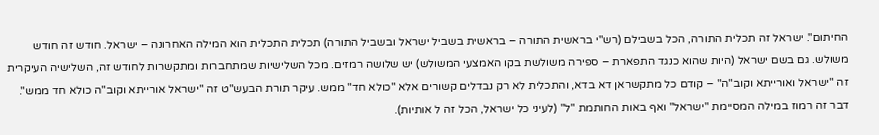החיתום". ישראל זה תכלית התורה, הכל בשבילם (רש"י בראשית התורה – בראשית בשביל ישראל ובשביל התורה) תכלית התכלית הוא המילה האחרונה – ישראל. חודש זה חודש משולש. גם בשם ישראל (היות שהוא כנגד התפארת – ספירה משולשת בקו האמצעי המשולש) יש שלושה רמזים. מכל השלישיות שמתחברות ומתקשרות לחודש זה, השלישיה העיקרית זה "ישראל ואורייתא וקוב"ה" – קודם כל מתקשראן דא בדא, והתכלית לא רק נבדלים קשורים אלא "כולא חד" ממש. עיקר תורת הבעש"ט זה "ישראל אורייתא וקוב"ה כולא חד ממש". דבר זה רמוז במילה המסיימת "ישראל" ואף באות החותמת "ל" (לעיני כל ישראל, הכל זה ל אותיות).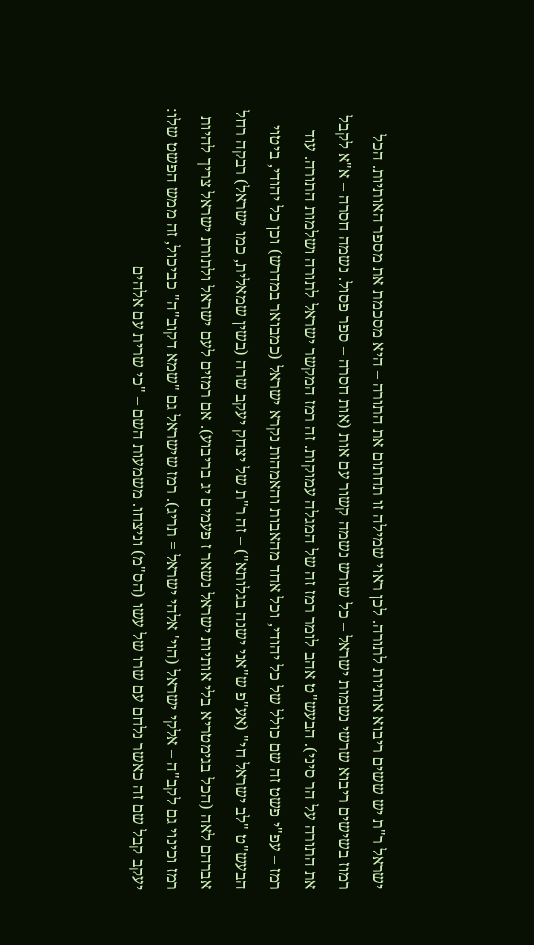ישראל ר"ת יש ששים ריבוא אותיות לתורה. לכן ראוי שמילה זו תחתום את התורה – היא מסכמת את מספר האותיות. הכל רמוז בשישים ריבוא שרשי נשמות ישראל – כל שורש נשמה קשור עם אות (אות חסרה – ספר פסול. נשמה חסרה – א"א לקבל את התורה על הר סיני). הבעש"ט אהב לומר רמז זה של המגלה עמוקות. זה רמז המקשר ישראל לתורה ושלמות התורה. עוד רמז – עפ"י פשט זה שם כולל של כל יהודי, וכל אחד מהאבות והאמהות נקרא ישראל (כמבואר במדרש) וכן כל יהודי, ביטוי הבעש"ט "לב ישראל חי" (אע"פ ש"אני ישנה בגלותא") – זה ר"ת של יצחק יעקב שרה (בשין שמאלית, כמו ישראל) רבקה רחל אברהם לאה (הכל בגימטריא בלי אותיות ישראל נשאר ז פעמים יג בריבוע). אם רמזים לעם ישראל ולתורת ישראל צריך להיות רמז וכינוי גם לקב"ה – אלקי ישראל (הוי' אלהי ישראל = תריג). רמז שישראל גם "שמא דקוב"ה" כביכול, זה ממש הפשט שלו: יעקב קבל שם זה כאשר נלחם עם שרו של עשו (הס"מ) וניצחו. משמעות השם – "כי שרית עם אלהים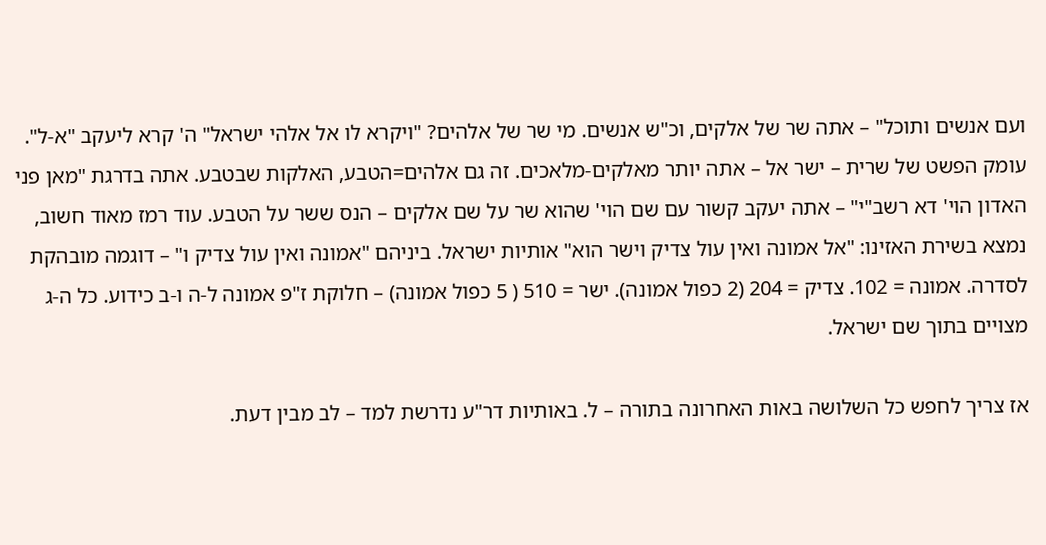ועם אנשים ותוכל" – אתה שר של אלקים, וכ"ש אנשים. מי שר של אלהים? "ויקרא לו אל אלהי ישראל" ה' קרא ליעקב "א-ל". עומק הפשט של שרית – ישר אל – אתה יותר מאלקים-מלאכים. זה גם אלהים=הטבע, האלקות שבטבע. אתה בדרגת "מאן פני האדון הוי' דא רשב"י" – אתה יעקב קשור עם שם הוי' שהוא שר על שם אלקים – הנס ששר על הטבע. עוד רמז מאוד חשוב, נמצא בשירת האזינו: "אל אמונה ואין עול צדיק וישר הוא" אותיות ישראל. ביניהם "אמונה ואין עול צדיק ו" – דוגמה מובהקת לסדרה. אמונה = 102. צדיק = 204 (2 כפול אמונה). ישר = 510 ( 5 כפול אמונה) – חלוקת ז"פ אמונה ל-ה ו-ב כידוע. כל ה-ג מצויים בתוך שם ישראל.

אז צריך לחפש כל השלושה באות האחרונה בתורה – ל. באותיות דר"ע נדרשת למד – לב מבין דעת.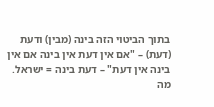בתוך הביטוי הזה בינה (מבין) ודעת (דעת) – "אם אין דעת אין בינה אם אין בינה אין דעת" – דעת בינה = ישראל. מה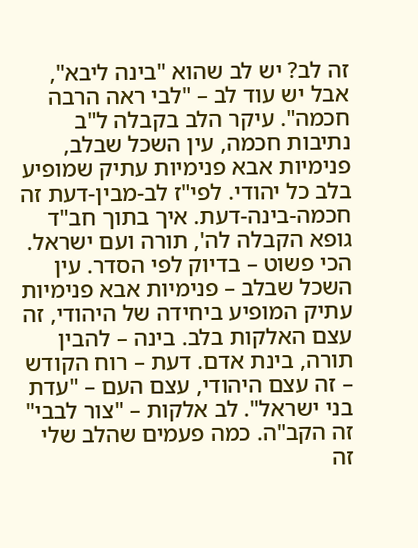זה לב? יש לב שהוא "בינה ליבא", אבל יש עוד לב – "לבי ראה הרבה חכמה". עיקר הלב בקבלה ל"ב נתיבות חכמה, עין השכל שבלב, פנימיות אבא פנימיות עתיק שמופיע בלב כל יהודי. לפי"ז לב-מבין-דעת זה חכמה-בינה-דעת. איך בתוך חב"ד גופא הקבלה לה', תורה ועם ישראל. הכי פשוט – בדיוק לפי הסדר. עין השכל שבלב – פנימיות אבא פנימיות עתיק המופיע ביחידה של היהודי, זה עצם האלקות בלב. בינה – להבין תורה, בינת אדם. דעת – רוח הקודש – זה עצם היהודי, עצם העם – "עדת בני ישראל". לב אלקות – "צור לבבי" זה הקב"ה. כמה פעמים שהלב שלי זה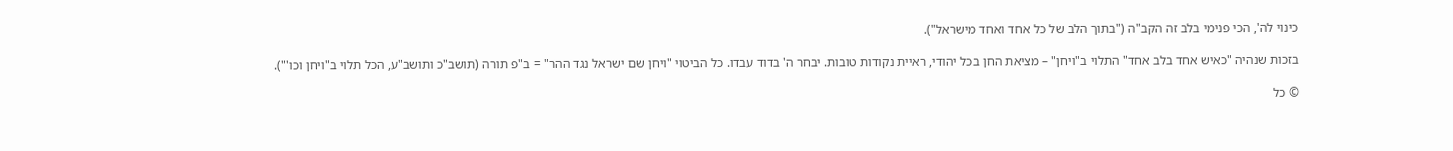כינוי לה', הכי פנימי בלב זה הקב"ה ("בתוך הלב של כל אחד ואחד מישראל").

בזכות שנהיה "כאיש אחד בלב אחד" התלוי ב"ויחן" – מציאת החן בכל יהודי, ראיית נקודות טובות. יבחר ה' בדוד עבדו. כל הביטוי "ויחן שם ישראל נגד ההר" = ב"פ תורה (תושב"כ ותושב"ע, הכל תלוי ב"ויחן וכו'").

© כל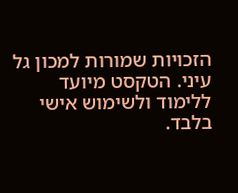הזכויות שמורות למכון גל עיני. הטקסט מיועד ללימוד ולשימוש אישי בלבד.